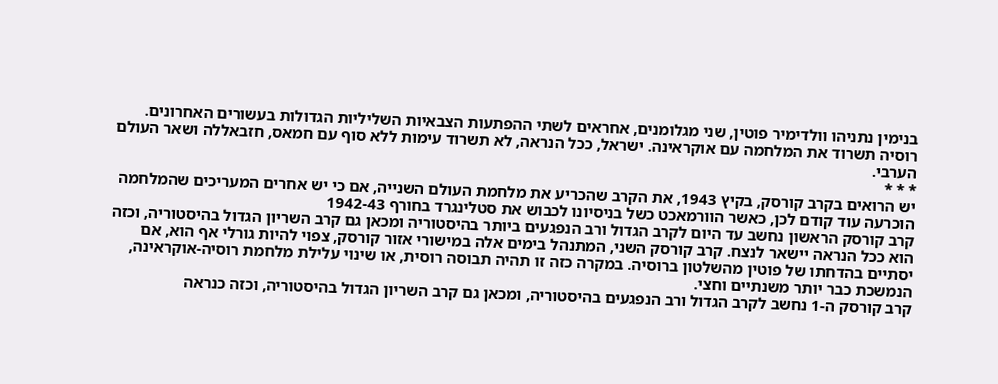בנימין נתניהו וולדימיר פוטין, שני מגלומנים, אחראים לשתי ההפתעות הצבאיות השליליות הגדולות בעשורים האחרונים.
רוסיה תשרוד את המלחמה עם אוקראינה. ישראל, ככל הנראה, לא תשרוד עימות ללא סוף עם חמאס, חזבאללה ושאר העולם הערבי.
* * *
יש הרואים בקרב קורסק, בקיץ 1943, את הקרב שהכריע את מלחמת העולם השנייה, אם כי יש אחרים המעריכים שהמלחמה הוכרעה עוד קודם לכן, כאשר הוורמאכט כשל בניסיונו לכבוש את סטלינגרד בחורף 1942-43
קרב קורסק הראשון נחשב עד היום לקרב הגדול ורב הנפגעים ביותר בהיסטוריה ומכאן גם קרב השריון הגדול בהיסטוריה, וכזה הוא ככל הנראה יישאר לנצח. קרב קורסק השני, המתנהל בימים אלה במישורי אזור קורסק, צפוי להיות גורלי אף הוא, אם יסתיים בהדחתו של פוטין מהשלטון ברוסיה. במקרה כזה זו תהיה תבוסה רוסית, או שינוי עלילת מלחמת רוסיה-אוקראינה, הנמשכת כבר יותר משנתיים וחצי.
קרב קורסק ה-1 נחשב לקרב הגדול ורב הנפגעים בהיסטוריה, ומכאן גם קרב השריון הגדול בהיסטוריה, וכזה כנראה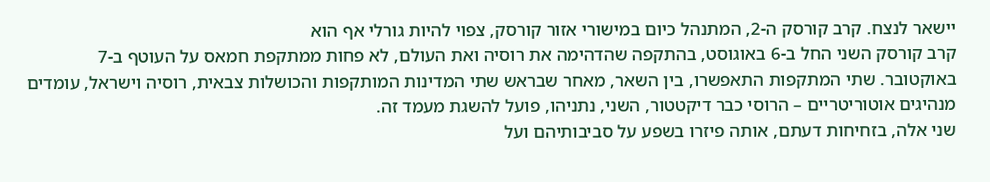יישאר לנצח. קרב קורסק ה-2, המתנהל כיום במישורי אזור קורסק, צפוי להיות גורלי אף הוא
קרב קורסק השני החל ב-6 באוגוסט, בהתקפה שהדהימה את רוסיה ואת העולם, לא פחות ממתקפת חמאס על העוטף ב-7 באוקטובר. שתי המתקפות התאפשרו, בין השאר, מאחר שבראש שתי המדינות המותקפות והכושלות צבאית, רוסיה וישראל, עומדים מנהיגים אוטוריטריים – הרוסי כבר דיקטטור, השני, נתניהו, פועל להשגת מעמד זה.
שני אלה, בזחיחות דעתם, אותה פיזרו בשפע על סביבותיהם ועל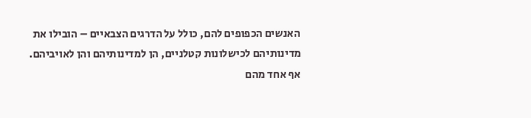האנשים הכפופים להם, כולל על הדרגים הצבאיים – הובילו את מדינותיהם לכישלונות קטלניים, הן למדינותיהם והן לאויביהם.
אף אחד מהם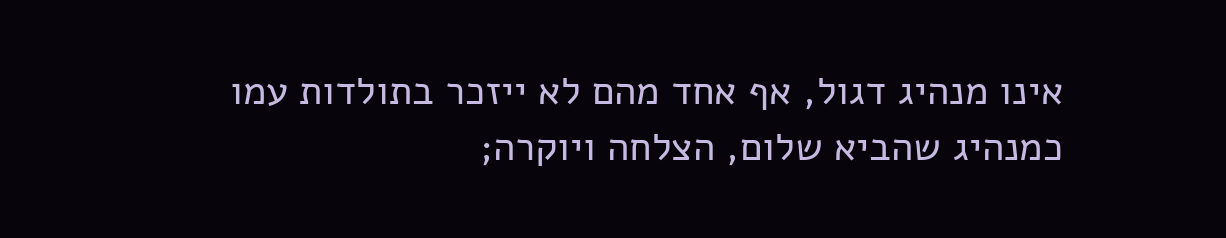אינו מנהיג דגול, אף אחד מהם לא ייזכר בתולדות עמו כמנהיג שהביא שלום, הצלחה ויוקרה;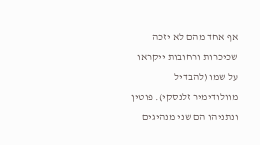אף אחד מהם לא יזכה שכיכרות ורחובות ייקראו על שמו (להבדיל מוולודימיר זלנסקי). פוטין ונתניהו הם שני מנהיגים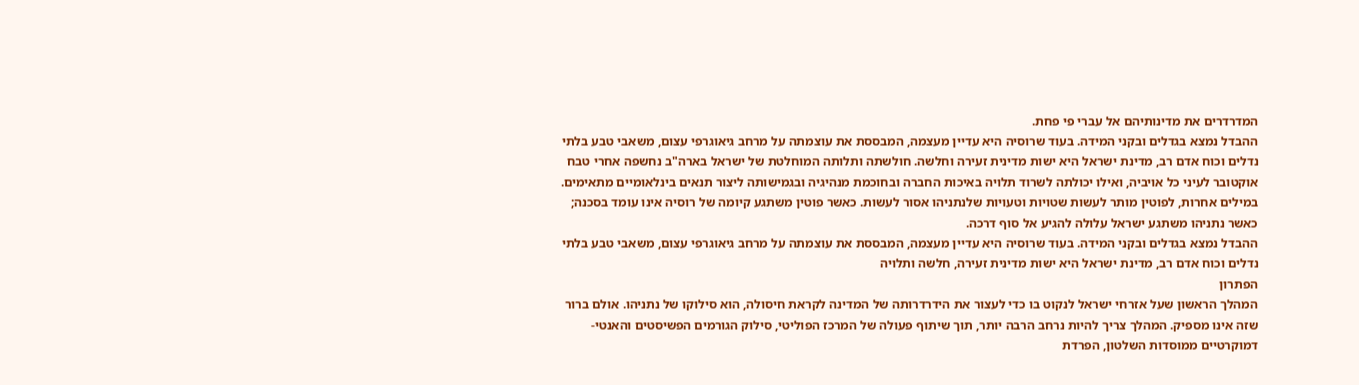המדרדרים את מדינותיהם אל עברי פי פחת.
ההבדל נמצא בגדלים ובקני המידה. בעוד שרוסיה היא עדיין מעצמה, המבססת את עוצמתה על מרחב גיאוגרפי עצום, משאבי טבע בלתי נדלים וכוח אדם רב, מדינת ישראל היא ישות מדינית זעירה וחלשה. חולשתה ותלותה המוחלטת של ישראל בארה"ב נחשפה אחרי טבח אוקטובר לעיני כל אויביה, ואילו יכולתה לשרוד תלויה באיכות החברה ובחוכמת מנהיגיה ובגמישותה ליצור תנאים בינלאומיים מתאימים.
במילים אחרות, לפוטין מותר לעשות שטויות וטעויות שלנתניהו אסור לעשות. כאשר פוטין משתגע קיומה של רוסיה אינו עומד בסכנה; כאשר נתניהו משתגע ישראל עלולה להגיע אל סוף דרכה.
ההבדל נמצא בגדלים ובקני המידה. בעוד שרוסיה היא עדיין מעצמה, המבססת את עוצמתה על מרחב גיאוגרפי עצום, משאבי טבע בלתי נדלים וכוח אדם רב, מדינת ישראל היא ישות מדינית זעירה, חלשה ותלויה
הפתרון
המהלך הראשון שעל אזרחי ישראל לנקוט בו כדי לעצור את הידרדרותה של המדינה לקראת חיסולה, הוא סילוקו של נתניהו. אולם ברור שזה אינו מספיק. המהלך צריך להיות נרחב הרבה יותר, תוך שיתוף פעולה של המרכז הפוליטי, סילוק הגורמים הפשיסטים והאנטי-דמוקרטיים ממוסדות השלטון, הפרדת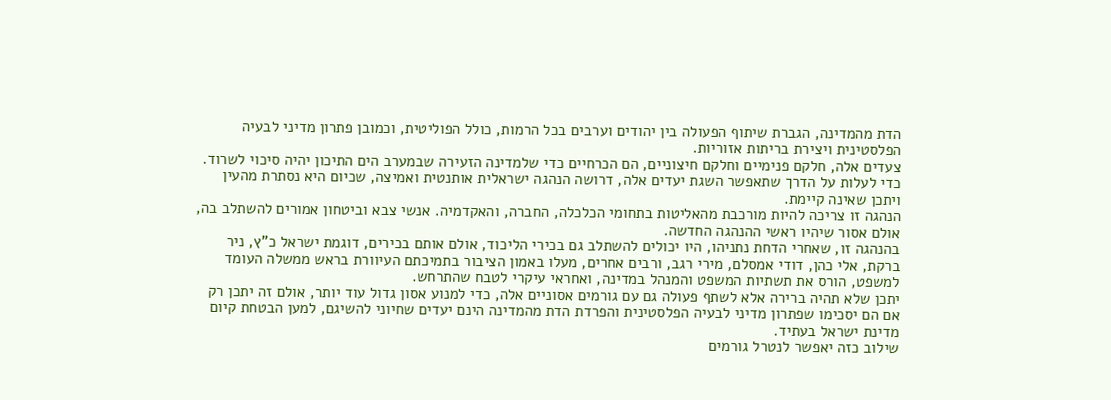הדת מהמדינה, הגברת שיתוף הפעולה בין יהודים וערבים בכל הרמות, כולל הפוליטית, וכמובן פתרון מדיני לבעיה הפלסטינית ויצירת בריתות אזוריות.
צעדים אלה, חלקם פנימיים וחלקם חיצוניים, הם הכרחיים כדי שלמדינה הזעירה שבמערב הים התיכון יהיה סיכוי לשרוד.
כדי לעלות על הדרך שתאפשר השגת יעדים אלה, דרושה הנהגה ישראלית אותנטית ואמיצה, שכיום היא נסתרת מהעין ויתכן שאינה קיימת.
הנהגה זו צריכה להיות מורכבת מהאליטות בתחומי הכלכלה, החברה, והאקדמיה. אנשי צבא וביטחון אמורים להשתלב בה, אולם אסור שיהיו ראשי ההנהגה החדשה.
בהנהגה זו, שאחרי הדחת נתניהו, היו יכולים להשתלב גם בכירי הליכוד, אולם אותם בכירים, דוגמת ישראל כ"ץ, ניר ברקת, אלי כהן, דודי אמסלם, מירי רגב, ורבים אחרים, מעלו באמון הציבור בתמיכתם העיוורת בראש ממשלה העומד למשפט, הורס את תשתיות המשפט והמנהל במדינה, ואחראי עיקרי לטבח שהתרחש.
יתכן שלא תהיה ברירה אלא לשתף פעולה גם עם גורמים אסוניים אלה, כדי למנוע אסון גדול עוד יותר, אולם זה יתכן רק אם הם יסכימו שפתרון מדיני לבעיה הפלסטינית והפרדת הדת מהמדינה הינם יעדים שחיוני להשיגם, למען הבטחת קיום מדינת ישראל בעתיד.
שילוב כזה יאפשר לנטרל גורמים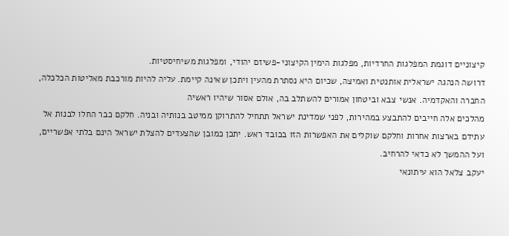קיצוניים דוגמת המפלגות החרדיות, מפלגות הימין הקיצוני-פשיזם יהודי, ומפלגות משיחיסטיות.
דרושה הנהגה ישראלית אותנטית ואמיצה, שכיום היא נסתרת מהעין ויתכן שאינה קיימת. עליה להיות מורכבת מאליטות הכלכלה, החברה והאקדמיה. אנשי צבא וביטחון אמורים להשתלב בה, אולם אסור שיהיו ראשיה
מהלכים אלה חייבים להתבצע במהירות, לפני שמדינת ישראל תתחיל להתרוקן ממיטב בנותיה ובניה. חלקם כבר החלו לבנות אל עתידם בארצות אחרות וחלקם שוקלים את האפשרות הזו בכובד ראש. יתכן כמובן שהצעדים להצלת ישראל הינם בלתי אפשריים, ועל ההמשך לא כדאי להרחיב.
יעקב צלאל הוא עיתונאי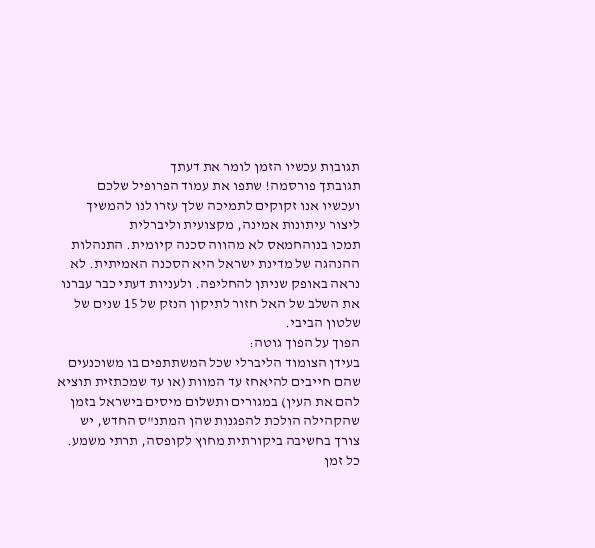תגובות עכשיו הזמן לומר את דעתך
תגובתך פורסמה! שתפו את עמוד הפרופיל שלכם
ועכשיו אנו זקוקים לתמיכה שלך עזרו לנו להמשיך ליצור עיתונות אמינה, מקצועית וליברלית
תמכו בנוהחמאס לא מהווה סכנה קיומית. התנהלות ההנהגה של מדינת ישראל היא הסכנה האמיתית. לא נראה באופק שניתן להחליפה. ולעניות דעתי כבר עברנו את השלב של האל חזור לתיקון הנזק של 15 שנים של שלטון הביבי.
הפוך על הפוך גוטה:
בעידן הצומוד הליברלי שכל המשתתפים בו משוכנעים שהם חייבים להיאחז עד המוות (או עד שמכתזית תוציא להם את העין) במגורים ותשלום מיסים בישראל בזמן שהקהילה הולכת להפגנות שהן המתנ"ס החדש, יש צורך בחשיבה ביקורתית מחוץ לקופסה, תרתי משמע.
כל זמן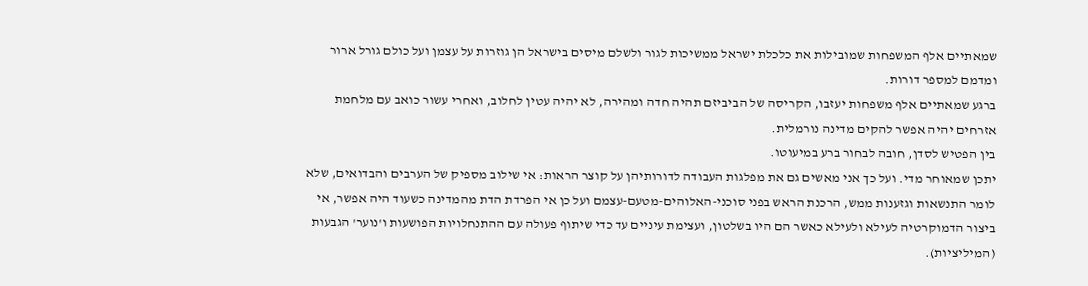שמאתיים אלף המשפחות שמובילות את כלכלת ישראל ממשיכות לגור ולשלם מיסים בישראל הן גוזרות על עצמן ועל כולם גורל ארור ומדמם למספר דורות.
ברגע שמאתיים אלף משפחות יעזבו, הקריסה של הביביזם תהיה חדה ומהירה, לא יהיה עטין לחלוב, ואחרי עשור כואב עם מלחמת אזרחים יהיה אפשר להקים מדינה נורמלית.
בין הפטיש לסדן, חובה לבחור ברע במיעוטו.
יתכן שמאוחר מדי. ועל כך אני מאשים גם את מפלגות העבודה לדורותיהן על קוצר הראות: אי שילוב מספיק של הערבים והבדואים, שלא לומר התנשאות וגזענות ממש, הרכנת הראש בפני סוכני-האלוהים-מטעם-עצמם ועל כן אי הפרדת הדת מהמדינה כשעוד היה אפשר, אי ביצור הדמוקרטיה לעילא ולעילא כאשר הם היו בשלטון, ועצימת עיניים עד כדי שיתוף פעולה עם ההתנחלויות הפושעות ו'נוער' הגבעות (המיליציות).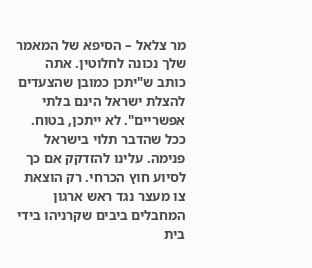מר צלאל – הסיפא של המאמר שלך נכונה לחלוטין. אתה כותב ש"יתכן כמובן שהצעדים להצלת ישראל הינם בלתי אפשריים". לא ייתכן, בטוח. ככל שהדבר תלוי בישראל פנימה. עלינו להזדקק אם כך לסיוע חוץ הכרחי. רק הוצאת צו מעצר נגד ראש ארגון המחבלים ביבים שקרניהו בידי בית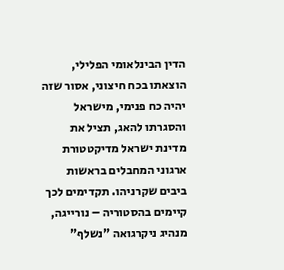הדין הבינלאומי הפלילי, הוצאתו בכח חיצוני, אסור שזה יהיה כח פנימי, מישראל והסגרתו להאג, תציל את מדינת ישראל מדיקטטורת ארגוני המחבלים בראשות ביבים שקרניהו. תקדימים לכך קיימים בהסטוריה – נורייגה, מנהיג ניקרגואה "נשלף"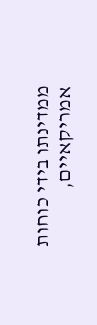ממדינתו בידי כוחות אמריקאיים,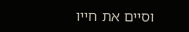וסיים את חייו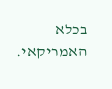בכלא האמריקאי.